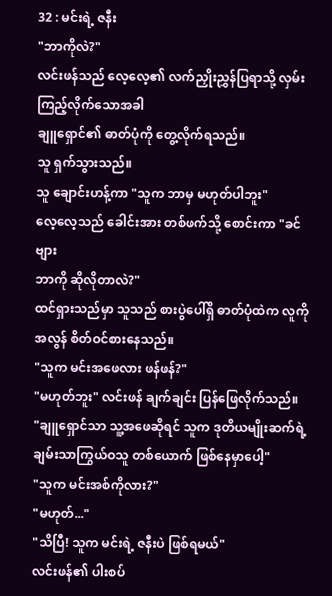32 : မင်းရဲ့ ဇနီး
"ဘာကိုလဲ?"
လင်းဖန်သည် လေ့လေ့၏ လက်ညှိုးညွှန်ပြရာသို့ လှမ်းကြည့်လိုက်သောအခါ
ချူရှောင်၏ ဓာတ်ပုံကို တွေ့လိုက်ရသည်။
သူ ရှက်သွားသည်။
သူ ချောင်းဟန့်ကာ "သူက ဘာမှ မဟုတ်ပါဘူး"
လေ့လေ့သည် ခေါင်းအား တစ်ဖက်သို့ စောင်းကာ "ခင်ဗျား
ဘာကို ဆိုလိုတာလဲ?"
ထင်ရှားသည်မှာ သူသည် စားပွဲပေါ်ရှိ ဓာတ်ပုံထဲက လူကို
အလွန် စိတ်ဝင်စားနေသည်။
"သူက မင်းအဖေလား ဖန်ဖန်?"
"မဟုတ်ဘူး" လင်းဖန် ချက်ချင်း ပြန်ဖြေလိုက်သည်။
"ချူရှောင်သာ သူ့အဖေဆိုရင် သူက ဒုတိယမျိုးဆက်ရဲ့ ချမ်းသာကြွယ်ဝသူ တစ်ယောက် ဖြစ်နေမှာပေါ့"
"သူက မင်းအစ်ကိုလား?"
"မဟုတ်..."
"သိပြီ! သူက မင်းရဲ့ ဇနီးပဲ ဖြစ်ရမယ်"
လင်းဖန်၏ ပါးစပ်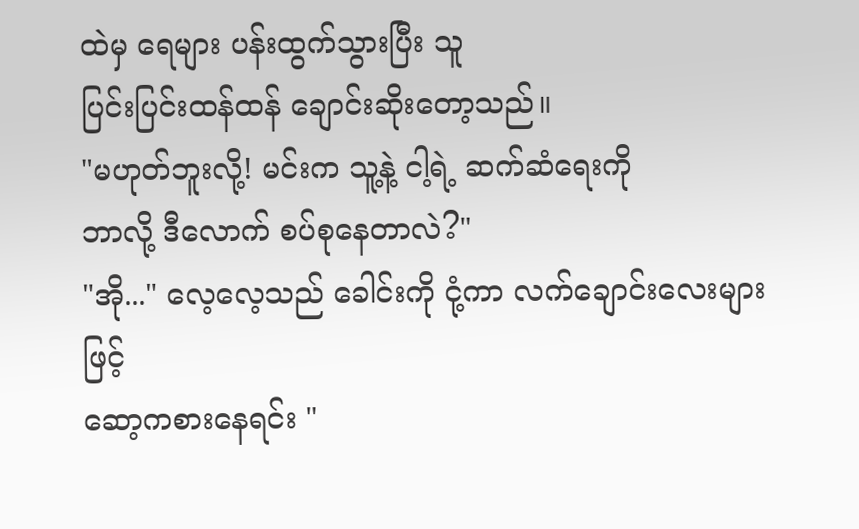ထဲမှ ရေများ ပန်းထွက်သွားပြီး သူ
ပြင်းပြင်းထန်ထန် ချောင်းဆိုးတော့သည်။
"မဟုတ်ဘူးလို့! မင်းက သူ့နဲ့ ငါ့ရဲ့ ဆက်ဆံရေးကို
ဘာလို့ ဒီလောက် စပ်စုနေတာလဲ?"
"အို..." လေ့လေ့သည် ခေါင်းကို ငုံ့ကာ လက်ချောင်းလေးများဖြင့်
ဆော့ကစားနေရင်း "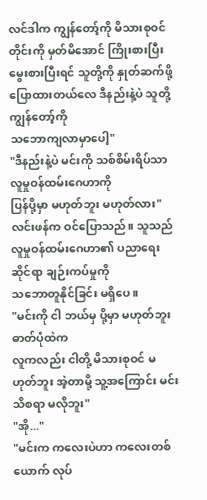လင်ဒါက ကျွန်တော့်ကို မိသားစုဝင်တိုင်းကို မှတ်မိအောင် ကြိုးစားပြီး
မွေးစားပြီးရင် သူတို့ကို နှုတ်ဆက်ဖို့ပြောထားတယ်လေ ဒီနည်းနဲ့ပဲ သူတို့ ကျွန်တော့်ကို
သဘောကျလာမှာပေါ့"
"ဒီနည်းနဲ့ပဲ မင်းကို သစ်စိမ်းရိပ်သာ လူမှုဝန်ထမ်းဂေဟာကို
ပြန်ပို့မှာ မဟုတ်ဘူး မဟုတ်လား" လင်းဖန်က ဝင်ပြောသည်။ သူသည် လူမှုဝန်ထမ်းဂေဟာ၏ ပညာရေးဆိုင်ရာ ချဉ်းကပ်မှုကို
သဘောတူနိုင်ခြင်း မရှိပေ။
"မင်းကို ငါ ဘယ်မှ ပို့မှာ မဟုတ်ဘူး ဓာတ်ပုံထဲက
လူကလည်း ငါတို့ မိသားစုဝင် မဟုတ်ဘူး အဲ့တာမို့ သူ့အကြောင်း မင်း သိစရာ မလိုဘူး"
"အို..."
"မင်းက ကလေးပဲဟာ ကလေးတစ်ယောက် လုပ်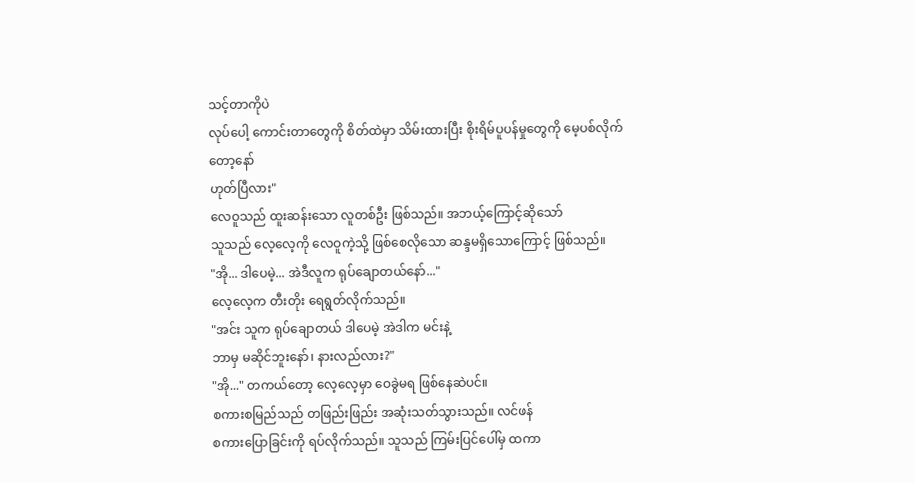သင့်တာကိုပဲ
လုပ်ပေါ့ ကောင်းတာတွေကို စိတ်ထဲမှာ သိမ်းထားပြီး စိုးရိမ်ပူပန်မှုတွေကို မေ့ပစ်လိုက်တော့နော်
ဟုတ်ပြီလား"
လေဝူသည် ထူးဆန်းသော လူတစ်ဦး ဖြစ်သည်။ အဘယ့်ကြောင့်ဆိုသော်
သူသည် လေ့လေ့ကို လေဝူကဲ့သို့ ဖြစ်စေလိုသော ဆန္ဒမရှိသောကြောင့် ဖြစ်သည်။
"အို... ဒါပေမဲ့... အဲဒီလူက ရုပ်ချောတယ်နော်..."
လေ့လေ့က တီးတိုး ရေရွတ်လိုက်သည်။
"အင်း သူက ရုပ်ချောတယ် ဒါပေမဲ့ အဲဒါက မင်းနဲ့
ဘာမှ မဆိုင်ဘူးနော်၊ နားလည်လား?"
"အို..." တကယ်တော့ လေ့လေ့မှာ ဝေခွဲမရ ဖြစ်နေဆဲပင်။
စကားစမြည်သည် တဖြည်းဖြည်း အဆုံးသတ်သွားသည်။ လင်ဖန်
စကားပြောခြင်းကို ရပ်လိုက်သည်။ သူသည် ကြမ်းပြင်ပေါ်မှ ထကာ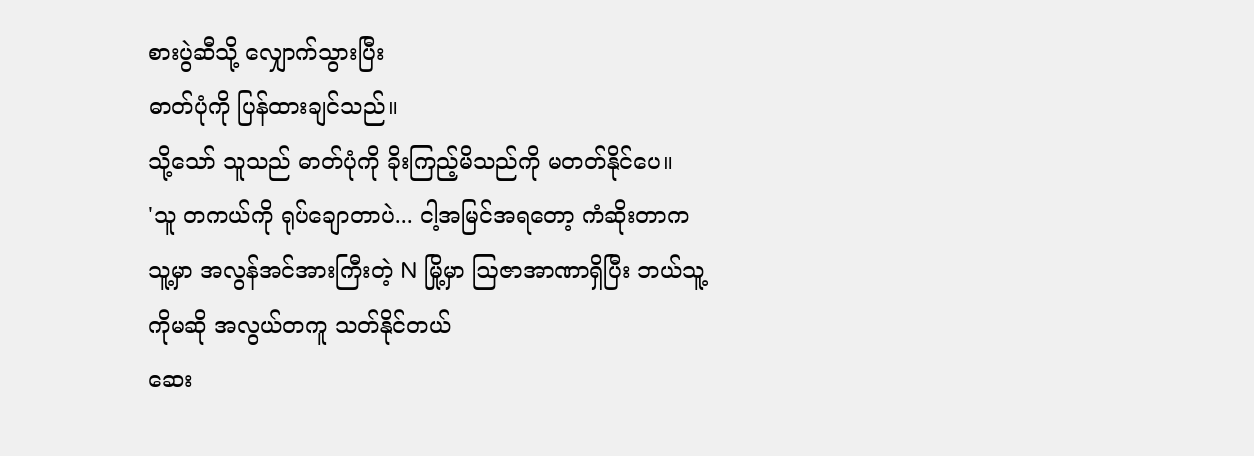စားပွဲဆီသို့ လျှောက်သွားပြီး
ဓာတ်ပုံကို ပြန်ထားချင်သည်။
သို့သော် သူသည် ဓာတ်ပုံကို ခိုးကြည့်မိသည်ကို မတတ်နိုင်ပေ။
'သူ တကယ်ကို ရုပ်ချောတာပဲ... ငါ့အမြင်အရတော့ ကံဆိုးတာက
သူ့မှာ အလွန်အင်အားကြီးတဲ့ N မြို့မှာ ဩဇာအာဏာရှိပြီး ဘယ်သူ့ကိုမဆို အလွယ်တကူ သတ်နိုင်တယ်
ဆေး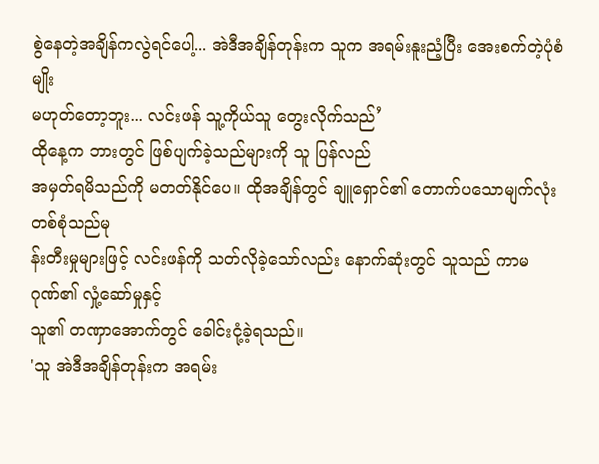စွဲနေတဲ့အချိန်ကလွဲရင်ပေါ့... အဲဒီအချိန်တုန်းက သူက အရမ်းနူးညံ့ပြီး အေးစက်တဲ့ပုံစံမျိုး
မဟုတ်တော့ဘူး... လင်းဖန် သူ့ကိုယ်သူ တွေးလိုက်သည်’
ထိုနေ့က ဘားတွင် ဖြစ်ပျက်ခဲ့သည်များကို သူ ပြန်လည်
အမှတ်ရမိသည်ကို မတတ်နိုင်ပေ။ ထိုအချိန်တွင် ချူရှောင်၏ တောက်ပသောမျက်လုံးတစ်စုံသည်မု
န်းတီးမှုများဖြင့် လင်းဖန်ကို သတ်လိုခဲ့သော်လည်း နောက်ဆုံးတွင် သူသည် ကာမဂုဏ်၏ လှုံ့ဆော်မှုနှင့်
သူ၏ တဏှာအောက်တွင် ခေါင်းငုံ့ခဲ့ရသည်။
'သူ အဲဒီအချိန်တုန်းက အရမ်း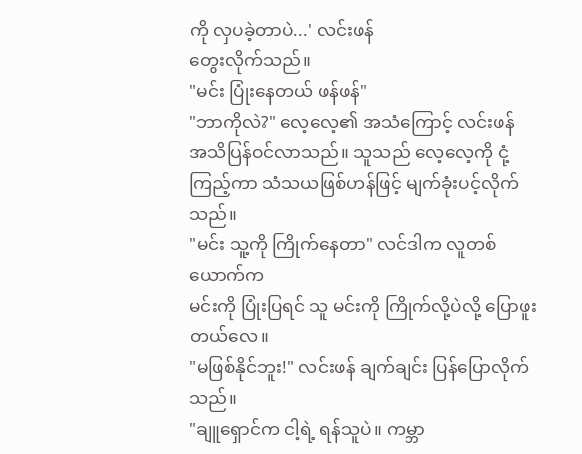ကို လှပခဲ့တာပဲ...' လင်းဖန်
တွေးလိုက်သည်။
"မင်း ပြုံးနေတယ် ဖန်ဖန်"
"ဘာကိုလဲ?" လေ့လေ့၏ အသံကြောင့် လင်းဖန်
အသိပြန်ဝင်လာသည်။ သူသည် လေ့လေ့ကို ငုံ့ကြည့်ကာ သံသယဖြစ်ဟန်ဖြင့် မျက်ခုံးပင့်လိုက်သည်။
"မင်း သူ့ကို ကြိုက်နေတာ" လင်ဒါက လူတစ်ယောက်က
မင်းကို ပြုံးပြရင် သူ မင်းကို ကြိုက်လို့ပဲလို့ ပြောဖူးတယ်လေ။
"မဖြစ်နိုင်ဘူး!" လင်းဖန် ချက်ချင်း ပြန်ပြောလိုက်သည်။
"ချူရှောင်က ငါ့ရဲ့ ရန်သူပဲ။ ကမ္ဘာ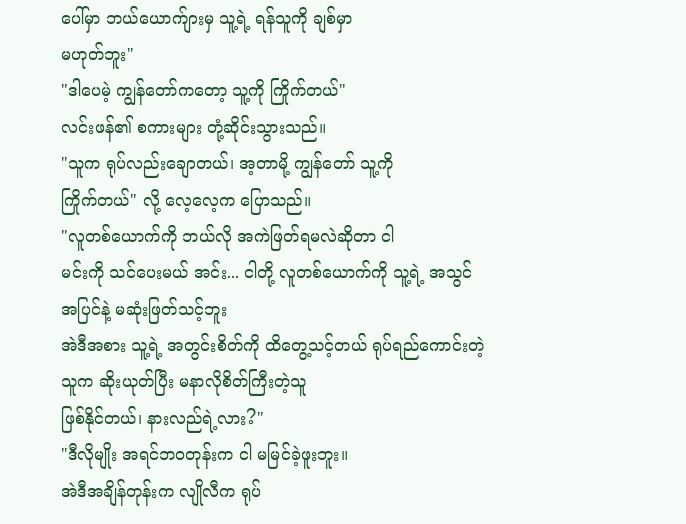ပေါ်မှာ ဘယ်ယောက်ျားမှ သူ့ရဲ့ ရန်သူကို ချစ်မှာ
မဟုတ်ဘူး"
"ဒါပေမဲ့ ကျွန်တော်ကတော့ သူ့ကို ကြိုက်တယ်"
လင်းဖန်၏ စကားများ တုံ့ဆိုင်းသွားသည်။
"သူက ရုပ်လည်းချောတယ်၊ အ့တာမို့ ကျွန်တော် သူ့ကို
ကြိုက်တယ်" လို့ လေ့လေ့က ပြောသည်။
"လူတစ်ယောက်ကို ဘယ်လို အကဲဖြတ်ရမလဲဆိုတာ ငါ
မင်းကို သင်ပေးမယ် အင်း... ငါတို့ လူတစ်ယောက်ကို သူ့ရဲ့ အသွင်အပြင်နဲ့ မဆုံးဖြတ်သင့်ဘူး
အဲဒီအစား သူ့ရဲ့ အတွင်းစိတ်ကို ထိတွေ့သင့်တယ် ရုပ်ရည်ကောင်းတဲ့သူက ဆိုးယုတ်ပြီး မနာလိုစိတ်ကြီးတဲ့သူ
ဖြစ်နိုင်တယ်၊ နားလည်ရဲ့လား?"
"ဒီလိုမျိုး အရင်ဘဝတုန်းက ငါ မမြင်ခဲ့ဖူးဘူး။
အဲဒီအချိန်တုန်းက လျိုလီက ရုပ်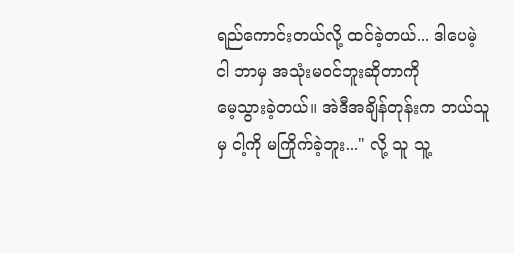ရည်ကောင်းတယ်လို့ ထင်ခဲ့တယ်... ဒါပေမဲ့ ငါ ဘာမှ အသုံးမဝင်ဘူးဆိုတာကို
မေ့သွားခဲ့တယ်။ အဲဒီအချိန်တုန်းက ဘယ်သူမှ ငါ့ကို မကြိုက်ခဲ့ဘူး..." လို့ သူ သူ့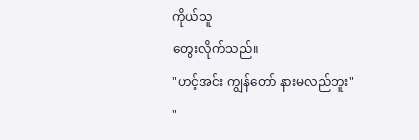ကိုယ်သူ
တွေးလိုက်သည်။
"ဟင့်အင်း ကျွန်တော် နားမလည်ဘူး"
"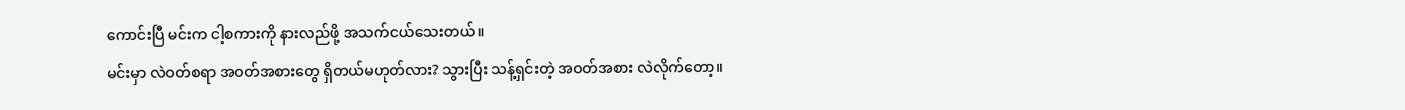ကောင်းပြီ မင်းက ငါ့စကားကို နားလည်ဖို့ အသက်ငယ်သေးတယ်။
မင်းမှာ လဲဝတ်စရာ အဝတ်အစားတွေ ရှိတယ်မဟုတ်လား? သွားပြီး သန့်ရှင်းတဲ့ အဝတ်အစား လဲလိုက်တော့။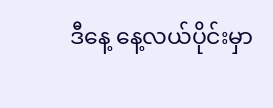ဒီနေ့ နေ့လယ်ပိုင်းမှာ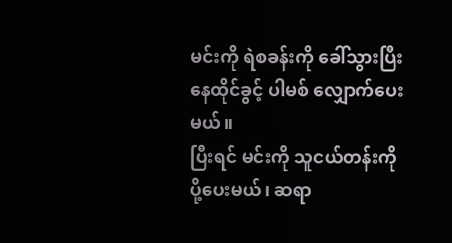မင်းကို ရဲစခန်းကို ခေါ်သွားပြီး နေထိုင်ခွင့် ပါမစ် လျှောက်ပေးမယ်။
ပြီးရင် မင်းကို သူငယ်တန်းကို ပို့ပေးမယ်၊ ဆရာ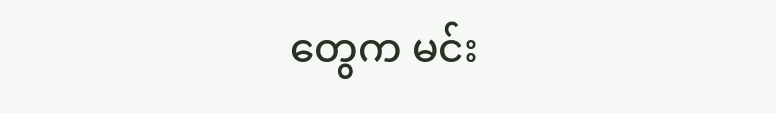တွေက မင်း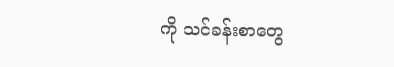ကို သင်ခန်းစာတွေ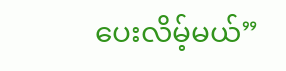ပေးလိမ့်မယ်”